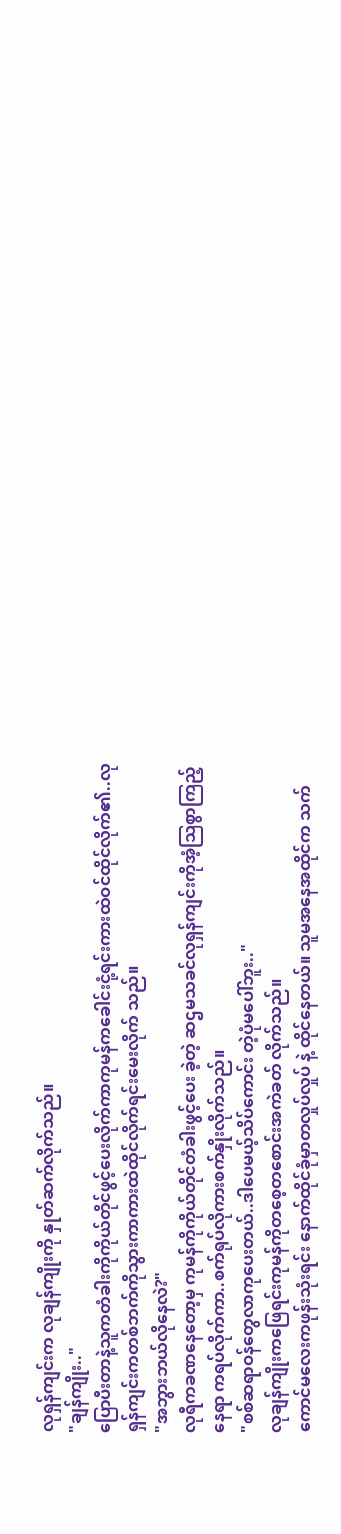လုရှန်ကျင်းက လုချန်ကျိုးကို နှုတ်ဆက်လိုက်သည်။
"ချန်ကျိုး.."
ပြောပီးတာနဲ့သူကတံခါးကိုကိုယ်တိုင်ဖွင့်ပေးလိုက်ကာကုမန်ကခေါင်းငုံ့ရင်းကားထဲဝင်ထိုင်လိုက်၏..လုရှန်ကျင်းကတစ်ဘက်ကိုသွားကာကားထဲထိုင်လိုက်ရင်းမေးလိုက် သည်။
"အဘွားဘယ်လိုနေလဲ?"
လုရီကခဏနေတော့မှ ကုမန်ကိုကိုယ်တိုင်တံခါးဖွင့်ပေး ခဲ့တဲ့ ဆဌမသခင်လုရှန်ကျင်းကိုအံ့သြစွာကြည့်နေရာ ကရပ်လိုက်ကာ..စက်ရုပ်လိုကားစက်နှိုးလိုက်သည်။
"စစ်ဆရာဝန်တွေလာကုပေးတယ်..ဒါပေမယ့်သိပ်ကောင်း တဲ့ပုံမပေါ်ဘူး.."
လုချန်ကျိုးကဖြေရင်းကုမန်ကိုတစေ့တစောင်းအကဲခတ် လိုက်သည်။
ကောင်မလေးကဖုန်းသုံးရင်း နောက်ထိုင်ခုံမှာတလှုပ်လှုပ် နဲ့ ထိုင်နေတယ်။ သူမအနေအထိုင်က သက်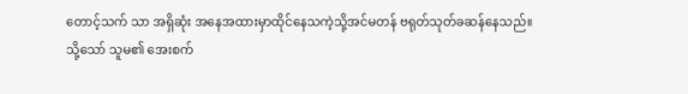တောင့်သက် သာ အရှိဆုံး အနေအထားမှာထိုင်နေသကဲ့သို့အင်မတန် ဗရုတ်သုတ်ခဆန်နေသည်။
သို့သော် သူမ၏ အေးစက်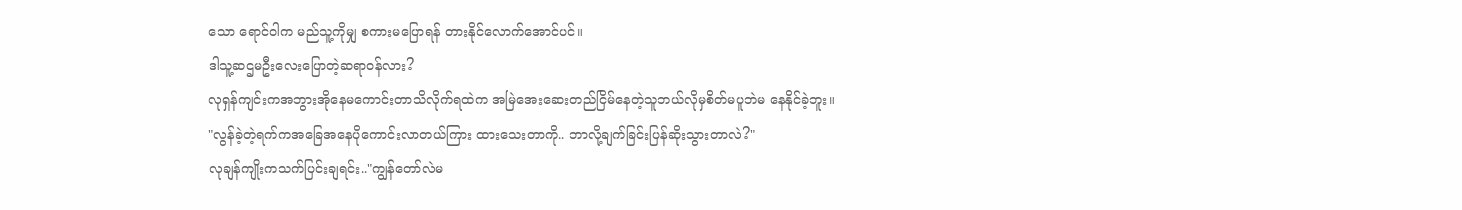သော ရောင်ဝါက မည်သူ့ကိုမျှ စကားမပြောရန် တားနိုင်လောက်အောင်ပင်။
ဒါသူ့ဆဌမဦးလေးပြောတဲ့ဆရာဝန်လား?
လုရှန်ကျင်းကအဘွားအိုနေမကောင်းတာသိလိုက်ရထဲက အမြဲအေးဆေးတည်ငြိမ်နေတဲ့သူဘယ်လိုမှစိတ်မပူဘဲမ နေနိုင်ခဲ့ဘူး။
"လွန်ခဲ့တဲ့ရက်ကအခြေအနေပိုကောင်းလာတယ်ကြား ထားသေးတာကို.. ဘာလို့ချက်ခြင်းပြန်ဆိုးသွားတာလဲ?"
လုချန်ကျိုးကသက်ပြင်းချရင်း.."ကျွန်တော်လဲမ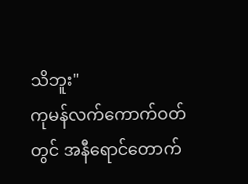သိဘူး"
ကုမန်လက်ကောက်ဝတ်တွင် အနီရောင်တောက်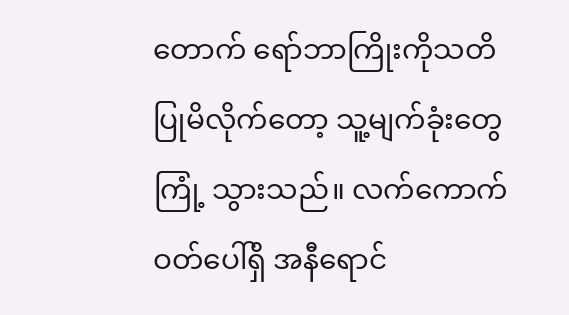တောက် ရော်ဘာကြိုးကိုသတိပြုမိလိုက်တော့ သူ့မျက်ခုံးတွေကြုံ့ သွားသည်။ လက်ကောက်ဝတ်ပေါ်ရှိ အနီရောင်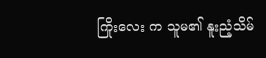ကြိုးလေး က သူမ၏ နူးညံ့သိမ်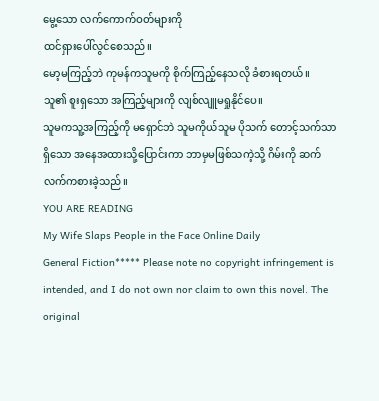မွေ့သော လက်ကောက်ဝတ်များကို
ထင်ရှားပေါ်လွင်စေသည်။
မော့မကြည့်ဘဲ ကုမန်ကသူမကို စိုက်ကြည့်နေသလို ခံစားရတယ်။
သူ၏ စူးရှသော အကြည့်များကို လျစ်လျူမရှုနိုင်ပေ။
သူမကသူ့အကြည့်ကို မရှောင်ဘဲ သူမကိုယ်သူမ ပိုသက် တောင့်သက်သာရှိသော အနေအထားသို့ပြောင်းကာ ဘာမှမဖြစ်သကဲ့သို့ ဂိမ်းကို ဆက်လက်ကစားခဲ့သည်။
YOU ARE READING
My Wife Slaps People in the Face Online Daily
General Fiction***** Please note no copyright infringement is intended, and I do not own nor claim to own this novel. The original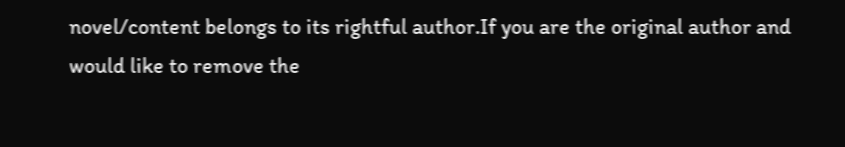novel/content belongs to its rightful author.If you are the original author and would like to remove the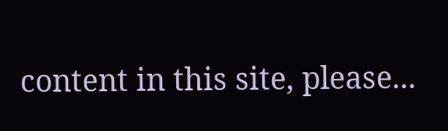content in this site, please...